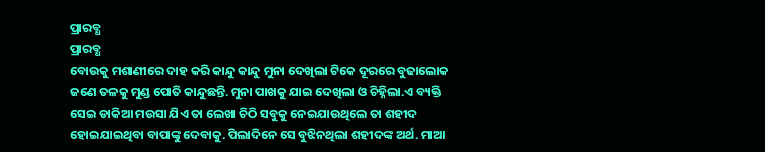ପ୍ରାରବ୍ଧ
ପ୍ରାରବ୍ଧ
ବୋଉକୁ ମଶାଣୀରେ ଦାହ କରି କାନ୍ଦୁ କାନ୍ଦୁ ମୁନା ଦେଖିଲା ଟିକେ ଦୂରରେ ବୁଢାଲୋକ ଜଣେ ତଳକୁ ମୁଣ୍ଡ ପୋତି କାନ୍ଦୁଛନ୍ତି. ମୁନା ପାଖକୁ ଯାଇ ଦେଖିଲା ଓ ଚିହ୍ନିଲା.ଏ ବ୍ୟକ୍ତି ସେଇ ଡାକିଆ ମଉସା ଯିଏ ତା ଲେଖା ଚିଠି ସବୁକୁ ନେଇଯାଉଥିଲେ ତା ଶହୀଦ ହୋଇଯାଇଥିବା ବାପାଙ୍କୁ ଦେବାକୁ. ପିଲାଦିନେ ସେ ବୁଝିନଥିଲା ଶହୀଦଙ୍କ ଅର୍ଥ. ମାଆ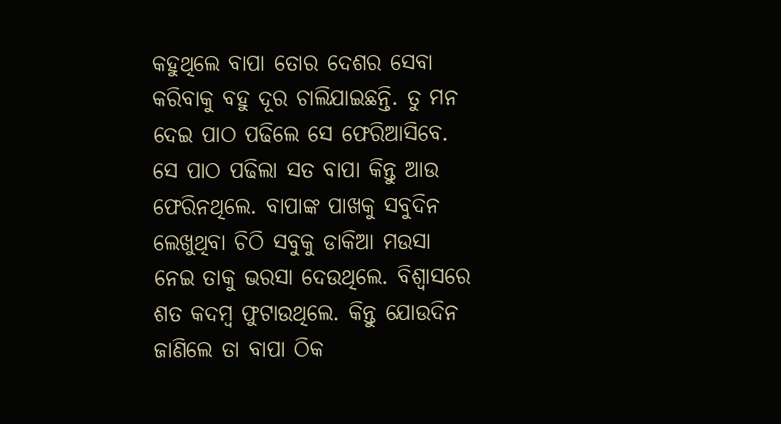କହୁଥିଲେ ବାପା ତୋର ଦେଶର ସେବା କରିବାକୁ ବହୁ ଦୂର ଚାଲିଯାଇଛନ୍ତି. ତୁ ମନ ଦେଇ ପାଠ ପଢିଲେ ସେ ଫେରିଆସିବେ. ସେ ପାଠ ପଢିଲା ସତ ବାପା କିନ୍ତୁ ଆଉ ଫେରିନଥିଲେ. ବାପାଙ୍କ ପାଖକୁ ସବୁଦିନ ଲେଖୁଥିବା ଚିଠି ସବୁକୁ ଡାକିଆ ମଉସା ନେଇ ତାକୁ ଭରସା ଦେଉଥିଲେ. ବିଶ୍ୱାସରେ ଶତ କଦମ୍ବ ଫୁଟାଉଥିଲେ. କିନ୍ତୁ ଯୋଉଦିନ ଜାଣିଲେ ତା ବାପା ଠିକ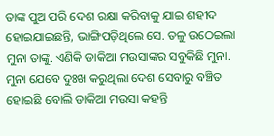ତାଙ୍କ ପୁଅ ପରି ଦେଶ ରକ୍ଷା କରିବାକୁ ଯାଇ ଶହୀଦ ହୋଇଯାଇଛନ୍ତି, ଭାଙ୍ଗିପଡ଼ିଥିଲେ ସେ. ତଳୁ ଉଠେଇଲା ମୁନା ତାଙ୍କୁ. ଏଣିକି ଡାକିଆ ମଉସାଙ୍କର ସବୁକିଛି ମୁନା. ମୁନା ଯେବେ ଦୁଃଖ କରୁଥିଲା ଦେଶ ସେବାରୁ ବଞ୍ଚିତ ହୋଇଛି ବୋଲି ଡାକିଆ ମଉସା କହନ୍ତି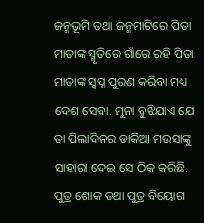ଜନ୍ମଭୂମି ତଥା ଜନ୍ମମାଟିରେ ପିତା ମାତାଙ୍କ ସ୍ମୃତିରେ ଗାଁରେ ରହି ପିତା ମାତାଙ୍କ ସ୍ବପ୍ନ ପୁରଣ କରିବା ମଧ୍ୟ ଦେଶ ସେବା. ମୁନା ବୁଝିଯାଏ ଯେ ତା ପିଲାଦିନର ଡାକିଆ ମଉସାଙ୍କୁ ସାହାରା ଦେଇ ସେ ଠିକ କରିଛି. ପୁତ୍ର ଶୋକ ତଥା ପୁତ୍ର ବିୟୋଗ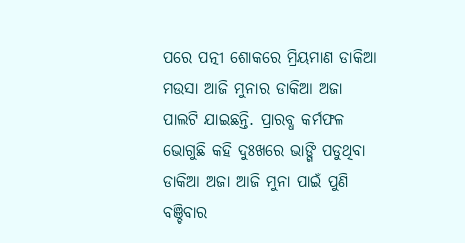ପରେ ପତ୍ନୀ ଶୋକରେ ମ୍ରିୟମାଣ ଡାକିଆ ମଉସା ଆଜି ମୁନାର ଡାକିଆ ଅଜା ପାଲଟି ଯାଇଛନ୍ତି. ପ୍ରାରବ୍ଧ କର୍ମଫଳ ଭୋଗୁଛି କହି ଦୁଃଖରେ ଭାଙ୍ଗି ପଡୁଥିବା ଡାକିଆ ଅଜା ଆଜି ମୁନା ପାଇଁ ପୁଣି ବଞ୍ଚିବାର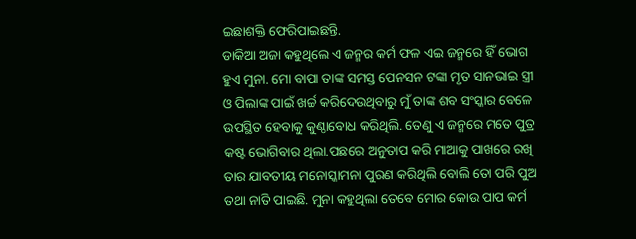ଇଛାଶକ୍ତି ଫେରିପାଇଛନ୍ତି.
ଡାକିଆ ଅଜା କହୁଥିଲେ ଏ ଜନ୍ମର କର୍ମ ଫଳ ଏଇ ଜନ୍ମରେ ହିଁ ଭୋଗ ହୁଏ ମୁନା. ମୋ ବାପା ତାଙ୍କ ସମସ୍ତ ପେନସନ ଟଙ୍କା ମୃତ ସାନଭାଇ ସ୍ତ୍ରୀ ଓ ପିଲାଙ୍କ ପାଇଁ ଖର୍ଚ୍ଚ କରିଦେଉଥିବାରୁ ମୁଁ ତାଙ୍କ ଶବ ସଂସ୍କାର ବେଳେ ଉପସ୍ଥିତ ହେବାକୁ କୁଣ୍ଠାବୋଧ କରିଥିଲି. ତେଣୁ ଏ ଜନ୍ମରେ ମତେ ପୁତ୍ର କଷ୍ଟ ଭୋଗିବାର ଥିଲା.ପଛରେ ଅନୁତାପ କରି ମାଆକୁ ପାଖରେ ରଖି ତାର ଯାବତୀୟ ମନୋସ୍କାମନା ପୁରଣ କରିଥିଲି ବୋଲି ତୋ ପରି ପୁଅ ତଥା ନାତି ପାଇଛି. ମୁନା କହୁଥିଲା ତେବେ ମୋର କୋଉ ପାପ କର୍ମ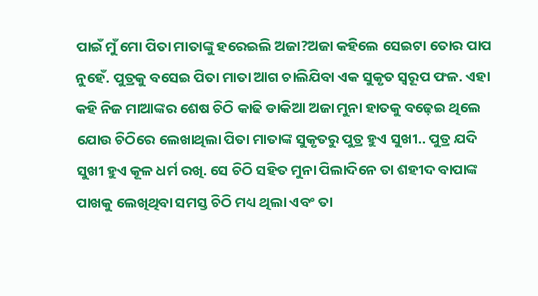ପାଇଁ ମୁଁ ମୋ ପିତା ମାତାଙ୍କୁ ହରେଇଲି ଅଜା?ଅଜା କହିଲେ ସେଇଟା ତୋର ପାପ ନୁହେଁ. ପୁତ୍ରକୁ ବସେଇ ପିତା ମାତା ଆଗ ଚାଲିଯିବା ଏକ ସୁକୃତ ସ୍ୱରୂପ ଫଳ. ଏହା କହି ନିଜ ମାଆଙ୍କର ଶେଷ ଚିଠି କାଢି ଡାକିଆ ଅଜା ମୁନା ହାତକୁ ବଢ଼େଇ ଥିଲେ ଯୋଉ ଚିଠିରେ ଲେଖାଥିଲା ପିତା ମାତାଙ୍କ ସୁକୃତରୁ ପୁତ୍ର ହୁଏ ସୁଖୀ.. ପୁତ୍ର ଯଦି ସୁଖୀ ହୁଏ କୂଳ ଧର୍ମ ରଖି. ସେ ଚିଠି ସହିତ ମୁନା ପିଲାଦିନେ ତା ଶହୀଦ ବାପାଙ୍କ ପାଖକୁ ଲେଖିଥିବା ସମସ୍ତ ଚିଠି ମଧ୍ୟ ଥିଲା ଏବଂ ତା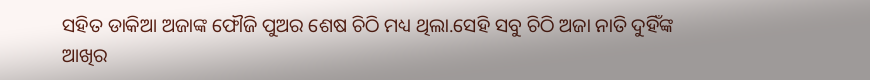ସହିତ ଡାକିଆ ଅଜାଙ୍କ ଫୌଜି ପୁଅର ଶେଷ ଚିଠି ମଧ୍ୟ ଥିଲା.ସେହି ସବୁ ଚିଠି ଅଜା ନାତି ଦୁହିଁଙ୍କ ଆଖିର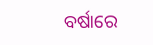ବର୍ଷାରେ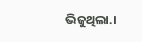ଭିଜୁଥିଲା.।